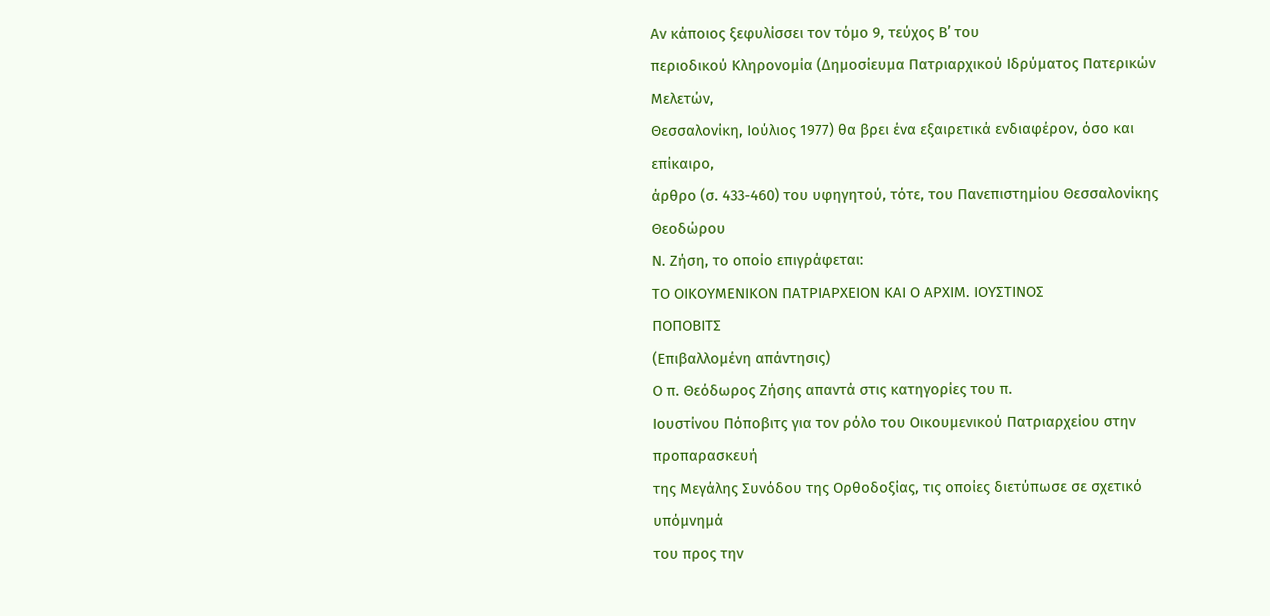Αν κάποιος ξεφυλίσσει τον τόμο 9, τεύχος Β’ του
περιοδικού Κληρονομία (Δημοσίευμα Πατριαρχικού Ιδρύματος Πατερικών Μελετών,
Θεσσαλονίκη, Ιούλιος 1977) θα βρει ένα εξαιρετικά ενδιαφέρον, όσο και επίκαιρο,
άρθρο (σ. 433-460) του υφηγητού, τότε, του Πανεπιστημίου Θεσσαλονίκης Θεοδώρου
Ν. Ζήση, το οποίο επιγράφεται:
ΤΟ ΟΙΚΟΥΜΕΝΙΚΟΝ ΠΑΤΡΙΑΡΧΕΙΟΝ ΚΑΙ Ο ΑΡΧΙΜ. ΙΟΥΣΤΙΝΟΣ
ΠΟΠΟΒΙΤΣ
(Επιβαλλομένη απάντησις)
Ο π. Θεόδωρος Ζήσης απαντά στις κατηγορίες του π.
Ιουστίνου Πόποβιτς για τον ρόλο του Οικουμενικού Πατριαρχείου στην προπαρασκευή
της Μεγάλης Συνόδου της Ορθοδοξίας, τις οποίες διετύπωσε σε σχετικό υπόμνημά
του προς την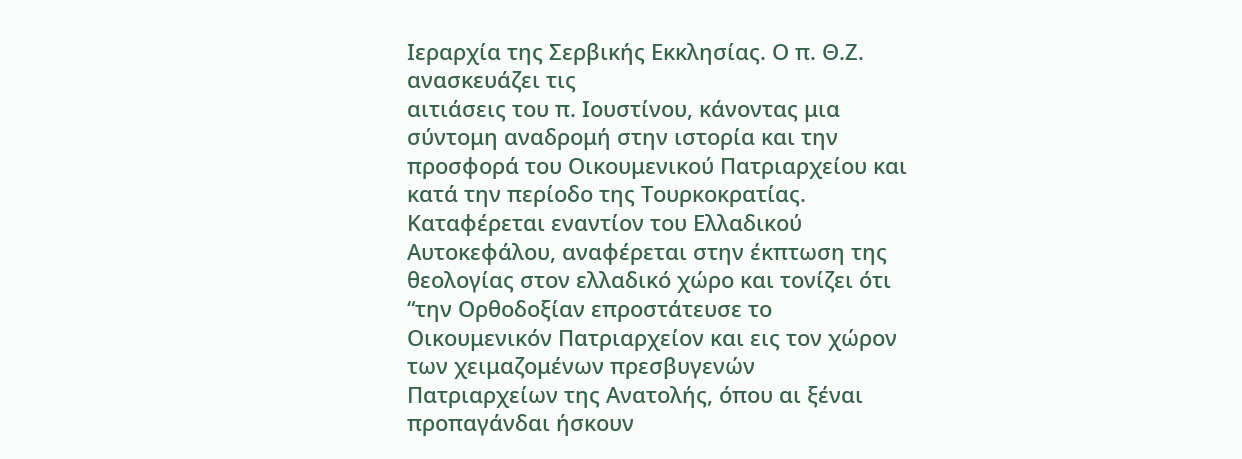Ιεραρχία της Σερβικής Εκκλησίας. Ο π. Θ.Ζ. ανασκευάζει τις
αιτιάσεις του π. Ιουστίνου, κάνοντας μια σύντομη αναδρομή στην ιστορία και την
προσφορά του Οικουμενικού Πατριαρχείου και κατά την περίοδο της Τουρκοκρατίας.
Καταφέρεται εναντίον του Ελλαδικού Αυτοκεφάλου, αναφέρεται στην έκπτωση της
θεολογίας στον ελλαδικό χώρο και τονίζει ότι “την Ορθοδοξίαν επροστάτευσε το
Οικουμενικόν Πατριαρχείον και εις τον χώρον των χειμαζομένων πρεσβυγενών
Πατριαρχείων της Ανατολής, όπου αι ξέναι προπαγάνδαι ήσκουν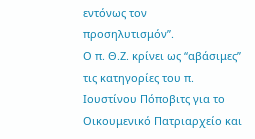εντόνως τον
προσηλυτισμόν”.
Ο π. Θ.Ζ. κρίνει ως “αβάσιμες” τις κατηγορίες του π.
Ιουστίνου Πόποβιτς για το Οικουμενικό Πατριαρχείο και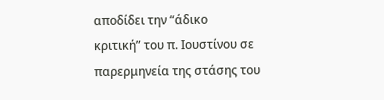αποδίδει την “άδικο
κριτική” του π. Ιουστίνου σε παρερμηνεία της στάσης του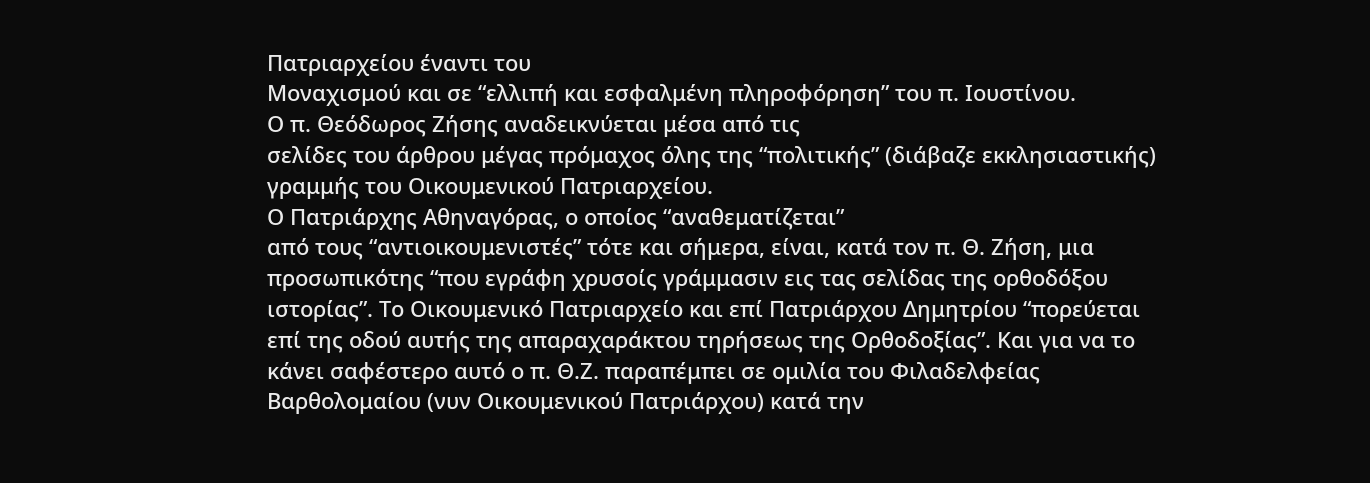Πατριαρχείου έναντι του
Μοναχισμού και σε “ελλιπή και εσφαλμένη πληροφόρηση” του π. Ιουστίνου.
Ο π. Θεόδωρος Ζήσης αναδεικνύεται μέσα από τις
σελίδες του άρθρου μέγας πρόμαχος όλης της “πολιτικής” (διάβαζε εκκλησιαστικής)
γραμμής του Οικουμενικού Πατριαρχείου.
Ο Πατριάρχης Αθηναγόρας, ο οποίος “αναθεματίζεται”
από τους “αντιοικουμενιστές” τότε και σήμερα, είναι, κατά τον π. Θ. Ζήση, μια
προσωπικότης “που εγράφη χρυσοίς γράμμασιν εις τας σελίδας της ορθοδόξου
ιστορίας”. Το Οικουμενικό Πατριαρχείο και επί Πατριάρχου Δημητρίου “πορεύεται
επί της οδού αυτής της απαραχαράκτου τηρήσεως της Ορθοδοξίας”. Και για να το
κάνει σαφέστερο αυτό ο π. Θ.Ζ. παραπέμπει σε ομιλία του Φιλαδελφείας
Βαρθολομαίου (νυν Οικουμενικού Πατριάρχου) κατά την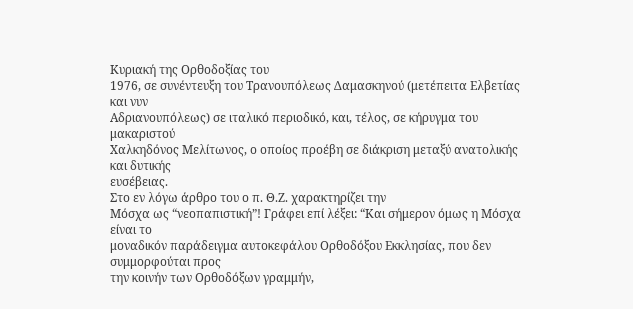Κυριακή της Ορθοδοξίας του
1976, σε συνέντευξη του Τρανουπόλεως Δαμασκηνού (μετέπειτα Ελβετίας και νυν
Αδριανουπόλεως) σε ιταλικό περιοδικό, και, τέλος, σε κήρυγμα του μακαριστού
Χαλκηδόνος Μελίτωνος, ο οποίος προέβη σε διάκριση μεταξύ ανατολικής και δυτικής
ευσέβειας.
Στο εν λόγω άρθρο του ο π. Θ.Ζ. χαρακτηρίζει την
Μόσχα ως “νεοπαπιστική”! Γράφει επί λέξει: “Και σήμερον όμως η Μόσχα είναι το
μοναδικόν παράδειγμα αυτοκεφάλου Ορθοδόξου Εκκλησίας, που δεν συμμορφούται προς
την κοινήν των Ορθοδόξων γραμμήν,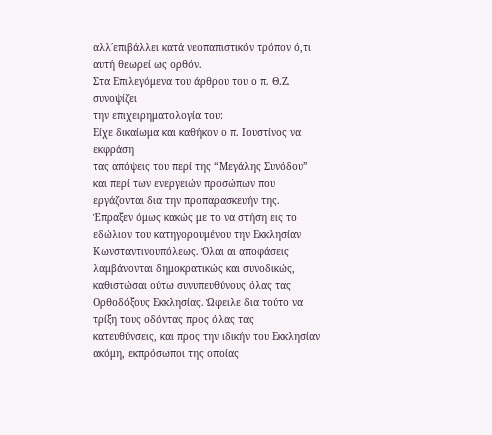αλλ΄επιβάλλει κατά νεοπαπιστικόν τρόπον ό,τι
αυτή θεωρεί ως ορθόν.
Στα Επιλεγόμενα του άρθρου του ο π. Θ.Ζ. συνοψίζει
την επιχειρηματολογία του:
Είχε δικαίωμα και καθήκον ο π. Ιουστίνος να εκφράση
τας απόψεις του περί της “Μεγάλης Συνόδου” και περί των ενεργειών προσώπων που
εργάζονται δια την προπαρασκευήν της. Έπραξεν όμως κακώς με το να στήση εις το
εδώλιον του κατηγορουμένου την Εκκλησίαν Κωνσταντινουπόλεως. Όλαι αι αποφάσεις
λαμβάνονται δημοκρατικώς και συνοδικώς, καθιστώσαι ούτω συνυπευθύνους όλας τας
Ορθοδόξους Εκκλησίας. Ώφειλε δια τούτο να τρίξη τους οδόντας προς όλας τας
κατευθύνσεις, και προς την ιδικήν του Εκκλησίαν ακόμη, εκπρόσωποι της οποίας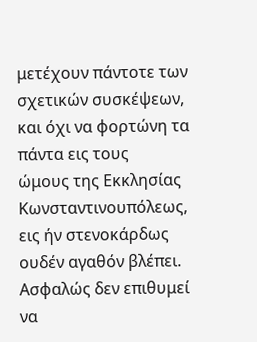μετέχουν πάντοτε των σχετικών συσκέψεων, και όχι να φορτώνη τα πάντα εις τους
ώμους της Εκκλησίας Κωνσταντινουπόλεως, εις ήν στενοκάρδως ουδέν αγαθόν βλέπει.
Ασφαλώς δεν επιθυμεί να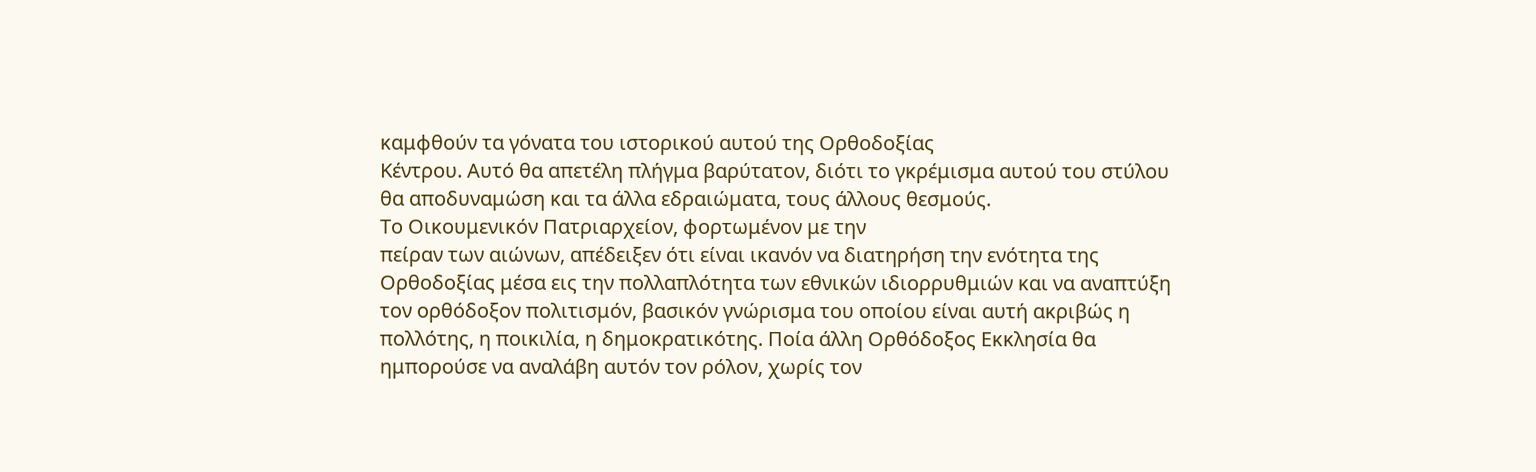καμφθούν τα γόνατα του ιστορικού αυτού της Ορθοδοξίας
Κέντρου. Αυτό θα απετέλη πλήγμα βαρύτατον, διότι το γκρέμισμα αυτού του στύλου
θα αποδυναμώση και τα άλλα εδραιώματα, τους άλλους θεσμούς.
Το Οικουμενικόν Πατριαρχείον, φορτωμένον με την
πείραν των αιώνων, απέδειξεν ότι είναι ικανόν να διατηρήση την ενότητα της
Ορθοδοξίας μέσα εις την πολλαπλότητα των εθνικών ιδιορρυθμιών και να αναπτύξη
τον ορθόδοξον πολιτισμόν, βασικόν γνώρισμα του οποίου είναι αυτή ακριβώς η
πολλότης, η ποικιλία, η δημοκρατικότης. Ποία άλλη Ορθόδοξος Εκκλησία θα
ημπορούσε να αναλάβη αυτόν τον ρόλον, χωρίς τον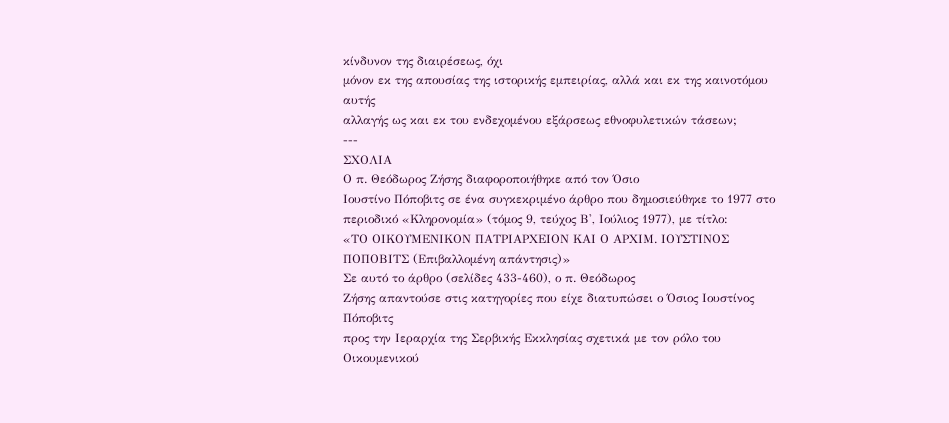κίνδυνον της διαιρέσεως, όχι
μόνον εκ της απουσίας της ιστορικής εμπειρίας, αλλά και εκ της καινοτόμου αυτής
αλλαγής ως και εκ του ενδεχομένου εξάρσεως εθνοφυλετικών τάσεων;
---
ΣΧΟΛΙΑ
Ο π. Θεόδωρος Ζήσης διαφοροποιήθηκε από τον Όσιο
Ιουστίνο Πόποβιτς σε ένα συγκεκριμένο άρθρο που δημοσιεύθηκε το 1977 στο
περιοδικό «Κληρονομία» (τόμος 9, τεύχος Β', Ιούλιος 1977), με τίτλο:
«ΤΟ ΟΙΚΟΥΜΕΝΙΚΟΝ ΠΑΤΡΙΑΡΧΕΙΟΝ ΚΑΙ Ο ΑΡΧΙΜ. ΙΟΥΣΤΙΝΟΣ
ΠΟΠΟΒΙΤΣ (Επιβαλλομένη απάντησις)»
Σε αυτό το άρθρο (σελίδες 433-460), ο π. Θεόδωρος
Ζήσης απαντούσε στις κατηγορίες που είχε διατυπώσει ο Όσιος Ιουστίνος Πόποβιτς
προς την Ιεραρχία της Σερβικής Εκκλησίας σχετικά με τον ρόλο του Οικουμενικού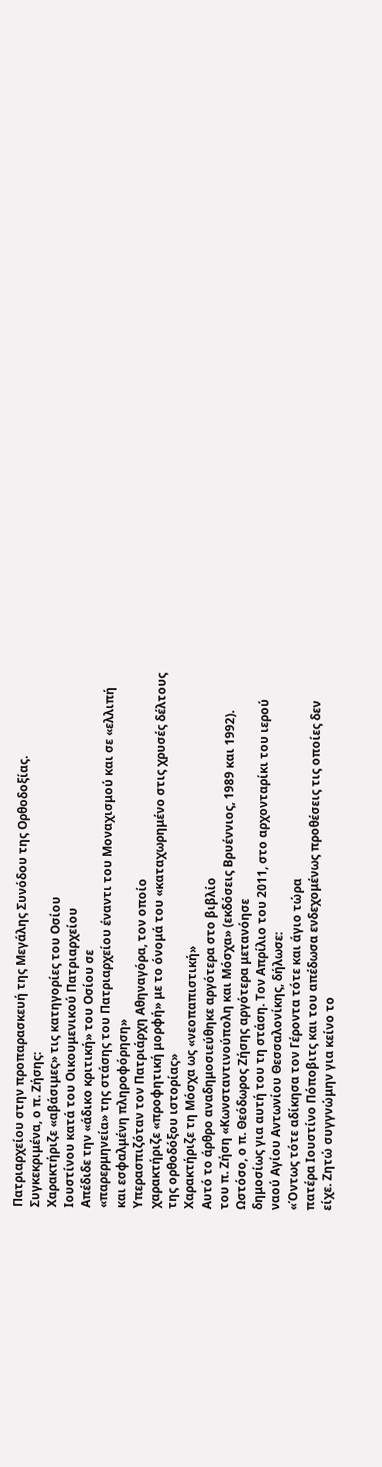Πατριαρχείου στην προπαρασκευή της Μεγάλης Συνόδου της Ορθοδοξίας.
Συγκεκριμένα, ο π. Ζήσης:
Χαρακτήριζε «αβάσιμες» τις κατηγορίες του Οσίου
Ιουστίνου κατά του Οικουμενικού Πατριαρχείου
Απέδιδε την «άδικο κριτική» του Οσίου σε
«παρερμηνεία» της στάσης του Πατριαρχείου έναντι του Μοναχισμού και σε «ελλιπή
και εσφαλμένη πληροφόρηση»
Υπερασπιζόταν τον Πατριάρχη Αθηναγόρα, τον οποίο
χαρακτήριζε «προφητική μορφή» με το όνομά του «καταχωρημένο στις χρυσές δέλτους
της ορθοδόξου ιστορίας»
Χαρακτήριζε τη Μόσχα ως «νεοπαπιστική»
Αυτό το άρθρο αναδημοσιεύθηκε αργότερα στο βιβλίο
του π. Ζήση «Κωνσταντινούπολη και Μόσχα» (εκδόσεις Βρυέννιος, 1989 και 1992).
Ωστόσο, ο π. Θεόδωρος Ζήσης αργότερα μετανόησε
δημοσίως για αυτή του τη στάση. Τον Απρίλιο του 2011, στο αρχονταρίκι του ιερού
ναού Αγίου Αντωνίου Θεσσαλονίκης, δήλωσε:
«Όντως τότε αδίκησα τον Γέροντα τότε και άγιο τώρα
πατέρα Ιουστίνο Πόποβιτς και του απέδωσα ενδεχομένως προθέσεις τις οποίες δεν
είχε. Ζητώ συγγνώμην για κείνο το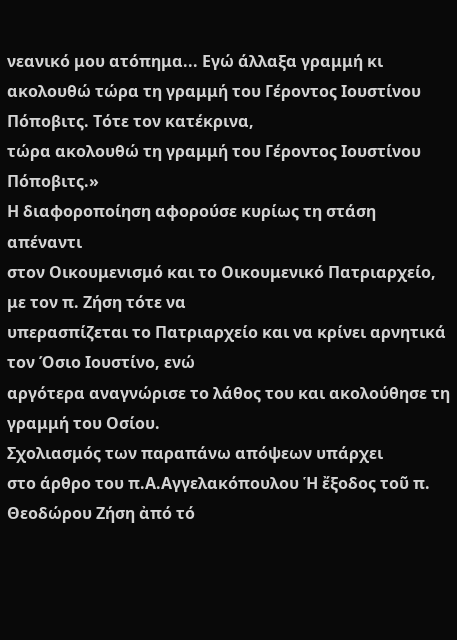νεανικό μου ατόπημα... Εγώ άλλαξα γραμμή κι
ακολουθώ τώρα τη γραμμή του Γέροντος Ιουστίνου Πόποβιτς. Τότε τον κατέκρινα,
τώρα ακολουθώ τη γραμμή του Γέροντος Ιουστίνου Πόποβιτς.»
Η διαφοροποίηση αφορούσε κυρίως τη στάση απέναντι
στον Οικουμενισμό και το Οικουμενικό Πατριαρχείο, με τον π. Ζήση τότε να
υπερασπίζεται το Πατριαρχείο και να κρίνει αρνητικά τον Όσιο Ιουστίνο, ενώ
αργότερα αναγνώρισε το λάθος του και ακολούθησε τη γραμμή του Οσίου.
Σχολιασμός των παραπάνω απόψεων υπάρχει
στο άρθρο του π.Α.Αγγελακόπουλου Ἡ ἔξοδος τοῦ π. Θεοδώρου Ζήση ἀπό τό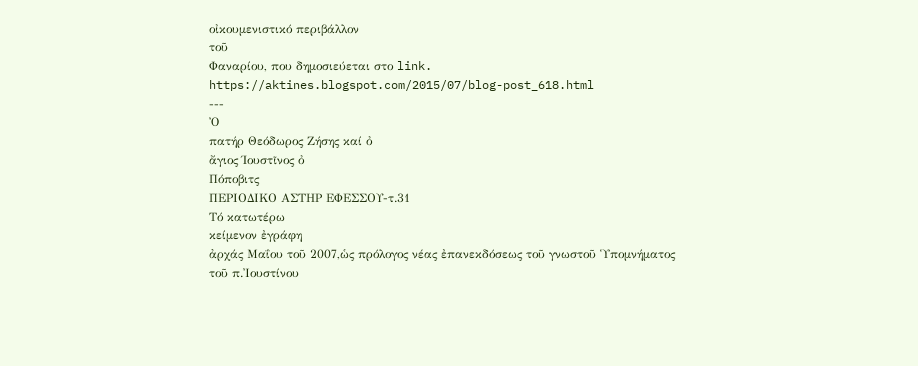οἰκουμενιστικό περιβάλλον
τοῦ
Φαναρίου, που δημοσιεύεται στο link.
https://aktines.blogspot.com/2015/07/blog-post_618.html
---
Ὀ
πατήρ Θεόδωρος Ζήσης καί ὀ
ἄγιος Ίουστῖνος ὀ
Πόποβιτς
ΠΕΡΙΟΔΙΚΟ ΑΣΤΗΡ ΕΦΕΣΣΟΥ-τ.31
Τό κατωτέρω
κείμενον ἐγράφη
ἀρχάς Μαΐου τοῦ 2007,ὡς πρόλογος νέας ἐπανεκδόσεως τοῦ γνωστοῦ Ὑπομνήματος
τοῦ π.Ἰουστίνου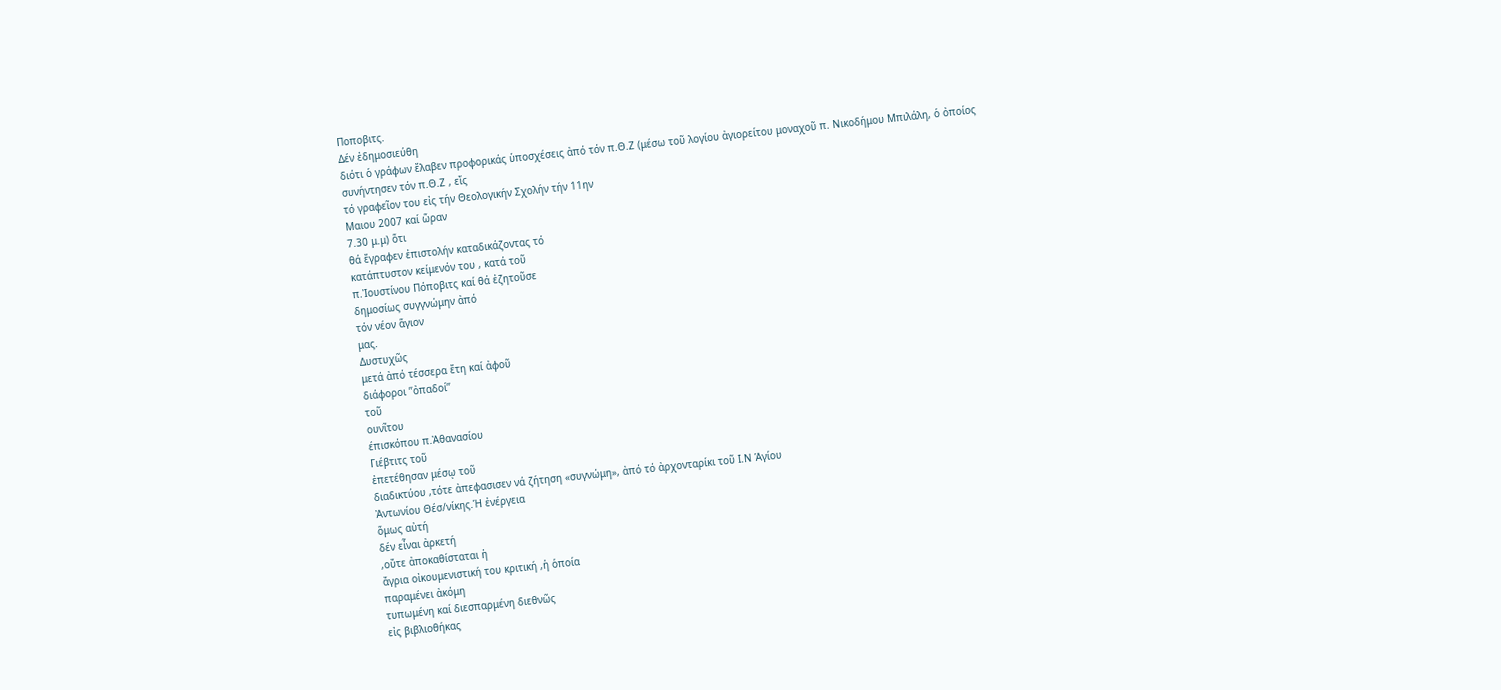Ποποβιτς.
Δέν ἐδημοσιεύθη
διότι ὁ γράφων ἔλαβεν προφορικάς ὑποσχέσεις ἀπό τόν π.Θ.Ζ (μέσω τοῦ λογίου ἀγιορείτου μοναχοῦ π. Νικοδήμου Μπιλάλη, ὁ ὀποίος
συνήντησεν τόν π.Θ.Ζ , εἴς
τό γραφεῖον του εἰς τήν Θεολογικήν Σχολήν τήν 11ην
Μαιου 2007 καί ὥραν
7.30 μ.μ) ὅτι
θά ἔγραφεν ἐπιστολήν καταδικάζοντας τό
κατάπτυστον κείμενόν του , κατά τοῦ
π.Ἰουστίνου Πόποβιτς καί θά ἐζητοῦσε
δημοσίως συγγνώμην ἀπό
τόν νέον ἅγιον
μας.
Δυστυχῶς
μετά ἀπό τέσσερα ἔτη καί ἀφοῦ
διάφοροι ’’ὀπαδοί’’
τοῦ
ουνῖτου
έπισκόπου π.Ἀθανασίου
Γιέβτιτς τοῦ
ἐπετέθησαν μέσῳ τοῦ
διαδικτύου ,τότε ἀπεφασισεν νά ζήτηση «συγνώμη», ἀπό τό ἀρχονταρίκι τοῦ Ι.Ν Ἁγίου
Ἀντωνίου Θέσ/νίκης.Ἡ ἐνέργεια
ὅμως αὐτή
δέν εἶναι ἀρκετή
,οὔτε ἀποκαθίσταται ἡ
ἄγρια οἰκουμενιστική του κριτική ,ἡ ὁποία
παραμένει ἀκόμη
τυπωμένη καί διεσπαρμένη διεθνῶς
εἰς βιβλιοθήκας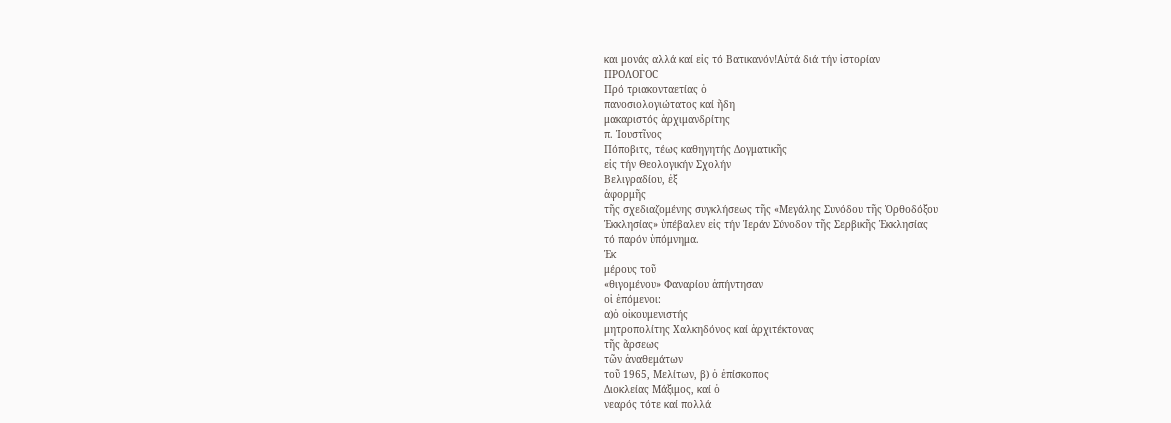και μονάς αλλά καί εἰς τό Βατικανόν!Αὐτά διά τήν ἱστορίαν
ΠΡΟΛΟΓΟC
Πρό τριακονταετίας ὁ
πανοσιολογιώτατος καί ἤδη
μακαριστός ἀρχιμανδρίτης
π. Ἰουστῖνος
Πόποβιτς, τέως καθηγητής Δογματικῆς
εἰς τήν Θεολογικήν Σχολήν
Βελιγραδίου, ἐξ
ἀφορμῆς
τῆς σχεδιαζομένης συγκλήσεως τῆς «Μεγάλης Συνόδου τῆς Ὀρθοδόξου
Ἐκκλησίας» ὑπέβαλεν εἰς τήν Ἱεράν Σύνοδον τῆς Σερβικῆς Ἐκκλησίας
τό παρόν ὑπόμνημα.
Ἐκ
μέρους τοῦ
«θιγομένου» Φαναρίου ἀπήντησαν
οἱ ἑπόμενοι:
α)ὁ οἰκουμενιστής
μητροπολίτης Χαλκηδόνος καί ἀρχιτέκτονας
τῆς ἄρσεως
τῶν ἀναθεμάτων
τοῦ 1965, Μελίτων, β) ὁ ἐπίσκοπος
Διοκλείας Μάξιμος, καί ὁ
νεαρός τότε καί πολλά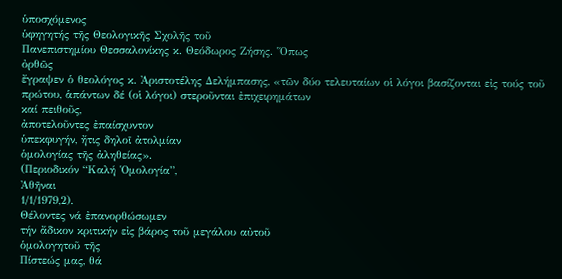ὑποσχόμενος
ὑφηγητής τῆς Θεολογικῆς Σχολῆς τοῦ
Πανεπιστημίου Θεσσαλονίκης κ. Θεόδωρος Ζήσης. Ὅπως
ὀρθῶς
ἔγραψεν ὁ θεολόγος κ. Ἀριστοτέλης Δελήμπασης, «τῶν δύο τελευταίων οἱ λόγοι βασίζονται εἰς τούς τοῦ πρώτου, ἁπάντων δέ (οἱ λόγοι) στεροῦνται ἐπιχειρημάτων
καί πειθοῦς,
ἀποτελοῦντες ἐπαίσχυντον
ὑπεκφυγήν, ἤτις δηλοῖ ἀτολμίαν
ὁμολογίας τῆς ἀληθείας».
(Περιοδικόν “Καλή Ὁμολογία”,
Ἀθῆναι
1/1/1979,2).
Θέλοντες νά ἐπανορθώσωμεν
τήν ἄδικον κριτικήν εἰς βάρος τοῦ μεγάλου αὐτοῦ
ὁμολογητοῦ τῆς
Πίστεώς μας, θά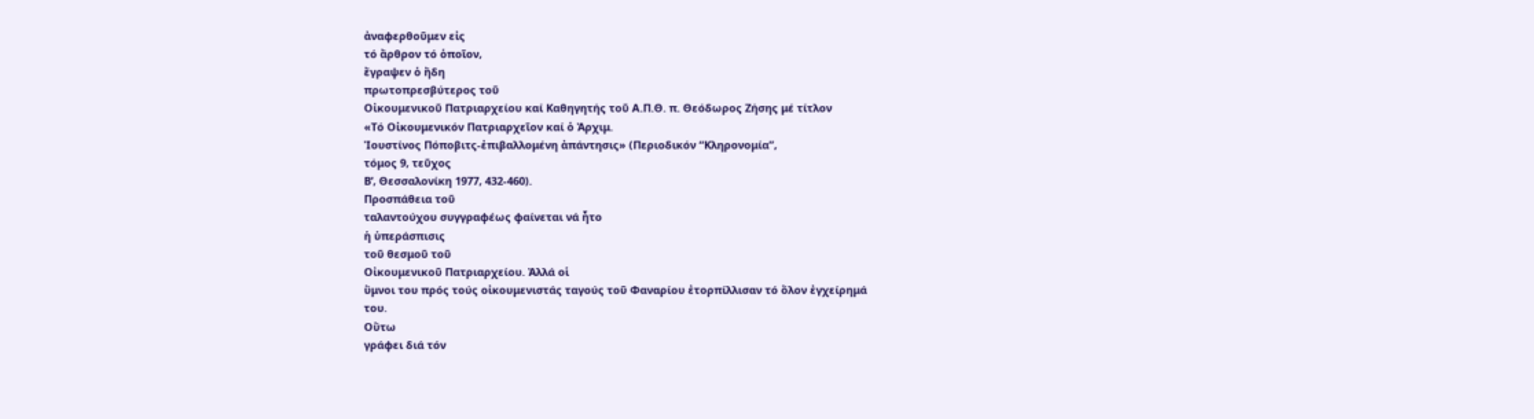ἀναφερθοῦμεν εἰς
τό ἄρθρον τό ὁποῖον,
ἔγραψεν ὁ ἤδη
πρωτοπρεσβύτερος τοῦ
Οἰκουμενικοῦ Πατριαρχείου καί Καθηγητής τοῦ Α.Π.Θ. π. Θεόδωρος Ζήσης μέ τίτλον
«Τό Οἰκουμενικόν Πατριαρχεῖον καί ὁ Ἀρχιμ.
Ἰουστίνος Πόποβιτς-ἐπιβαλλομένη ἀπάντησις» (Περιοδικόν “Κληρονομία”,
τόμος 9, τεῦχος
Β’, Θεσσαλονίκη 1977, 432-460).
Προσπάθεια τοῦ
ταλαντούχου συγγραφέως φαίνεται νά ἦτο
ἡ ὑπεράσπισις
τοῦ θεσμοῦ τοῦ
Οἰκουμενικοῦ Πατριαρχείου. Ἀλλά οἱ
ὕμνοι του πρός τούς οἰκουμενιστάς ταγούς τοῦ Φαναρίου ἐτορπίλλισαν τό ὅλον ἐγχείρημά
του.
Οὕτω
γράφει διά τόν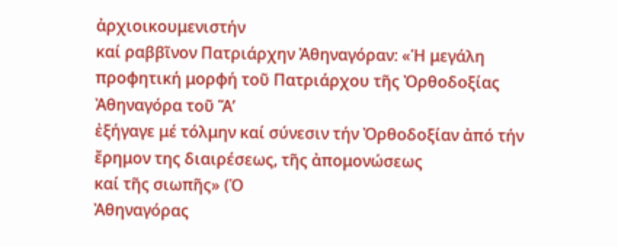ἀρχιοικουμενιστήν
καί ραββῖνον Πατριάρχην Ἀθηναγόραν: «Ἡ μεγάλη προφητική μορφή τοῦ Πατριάρχου τῆς Ὀρθοδοξίας
Ἀθηναγόρα τοῦ Ἅ’
ἐξήγαγε μέ τόλμην καί σύνεσιν τήν Ὀρθοδοξίαν ἀπό τήν ἔρημον της διαιρέσεως, τῆς ἀπομονώσεως
καί τῆς σιωπῆς» (Ὁ
Ἀθηναγόρας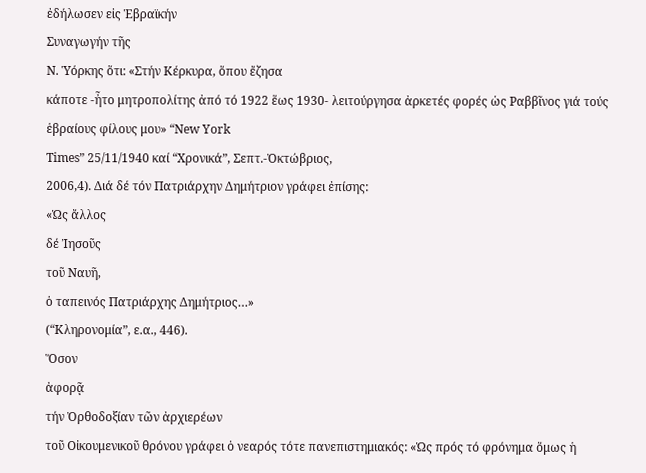ἐδήλωσεν εἰς Ἑβραϊκήν
Συναγωγήν τῆς
Ν. Ὑόρκης ὅτι: «Στήν Κέρκυρα, ὅπου ἔζησα
κάποτε -ἦτο μητροπολίτης ἀπό τό 1922 ἕως 1930- λειτούργησα ἀρκετές φορές ὡς Ραββῖνος γιά τούς ἑβραίους φίλους μου» “New York
Times” 25/11/1940 καί “Χρονικά”, Σεπτ.-Ὀκτώβριος,
2006,4). Διά δέ τόν Πατριάρχην Δημήτριον γράφει ἐπίσης:
«Ὡς ἄλλος
δέ Ἰησοῦς
τοῦ Ναυῆ,
ὁ ταπεινός Πατριάρχης Δημήτριος…»
(“Κληρονομία”, ε.α., 446).
Ὅσον
ἀφορᾷ
τήν Ὀρθοδοξίαν τῶν ἀρχιερέων
τοῦ Οἰκουμενικοῦ θρόνου γράφει ὁ νεαρός τότε πανεπιστημιακός: «Ὡς πρός τό φρόνημα ὅμως ἡ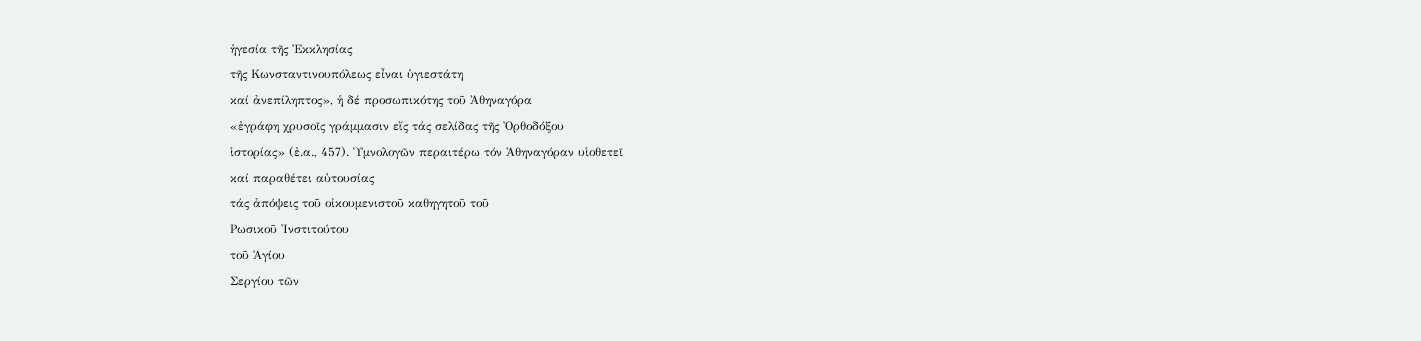ἡγεσία τῆς Ἐκκλησίας
τῆς Κωνσταντινουπόλεως εἶναι ὑγιεστάτη
καί ἀνεπίληπτος», ἡ δέ προσωπικότης τοῦ Ἀθηναγόρα
«ἐγράφη χρυσοῖς γράμμασιν εἴς τάς σελίδας τῆς Ὀρθοδόξου
ἱστορίας» (ἐ.α., 457). Ὑμνολογῶν περαιτέρω τόν Ἀθηναγόραν υἱοθετεῖ
καί παραθέτει αὐτουσίας
τάς ἀπόψεις τοῦ οἰκουμενιστοῦ καθηγητοῦ τοῦ
Ρωσικοῦ Ἰνστιτούτου
τοῦ Ἁγίου
Σεργίου τῶν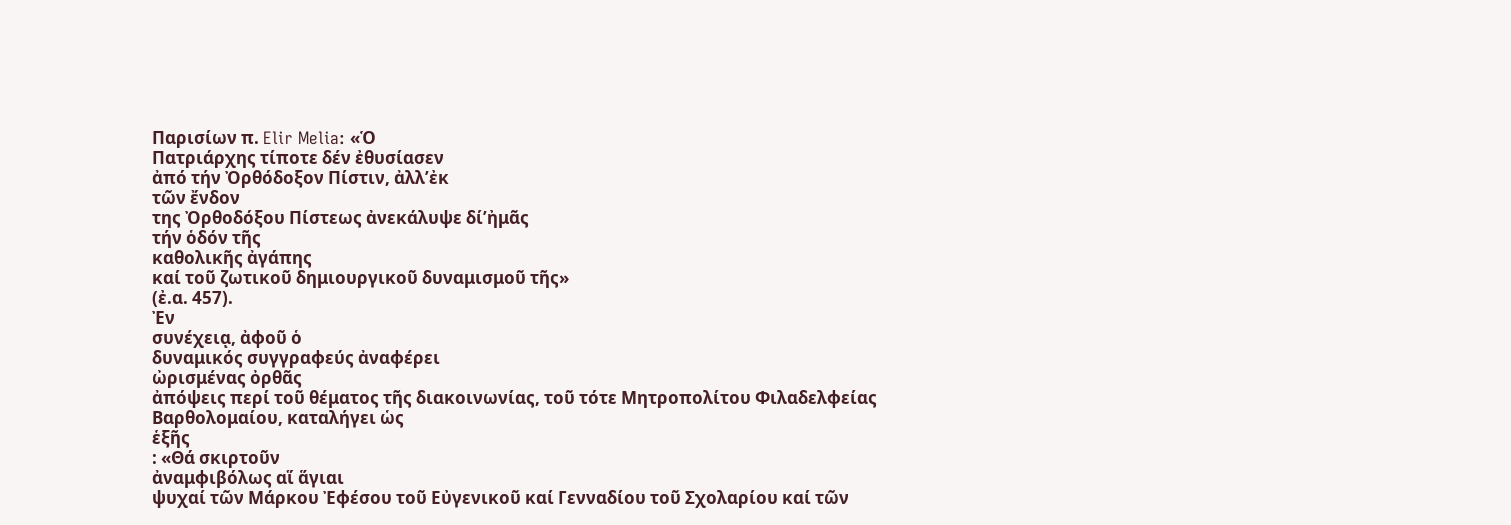Παρισίων π. Elir Melia: «Ὁ
Πατριάρχης τίποτε δέν ἐθυσίασεν
ἀπό τήν Ὀρθόδοξον Πίστιν, ἀλλ’ἐκ
τῶν ἔνδον
της Ὀρθοδόξου Πίστεως ἀνεκάλυψε δί’ἠμᾶς
τήν ὁδόν τῆς
καθολικῆς ἀγάπης
καί τοῦ ζωτικοῦ δημιουργικοῦ δυναμισμοῦ τῆς»
(ἐ.α. 457).
Ἐν
συνέχειᾳ, ἀφοῦ ὁ
δυναμικός συγγραφεύς ἀναφέρει
ὠρισμένας ὀρθᾶς
ἀπόψεις περί τοῦ θέματος τῆς διακοινωνίας, τοῦ τότε Μητροπολίτου Φιλαδελφείας
Βαρθολομαίου, καταλήγει ὡς
ἑξῆς
: «Θά σκιρτοῦν
ἀναμφιβόλως αἵ ἅγιαι
ψυχαί τῶν Μάρκου Ἐφέσου τοῦ Εὐγενικοῦ καί Γενναδίου τοῦ Σχολαρίου καί τῶν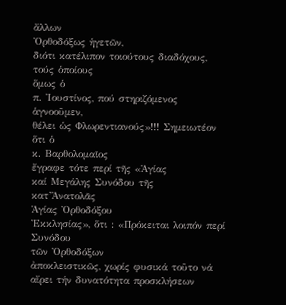ἄλλων
Ὀρθοδόξως ἡγετῶν,
διότι κατέλιπον τοιούτους διαδόχους, τούς ὁποίους
ὅμως ὁ
π. Ἰουστίνος, πού στηριζόμενος ἁγνοοῦμεν,
θέλει ὡς Φλωρεντιανούς»!!! Σημειωτέον ὅτι ὁ
κ. Βαρθολομαῖος
ἔγραφε τότε περί τῆς «Ἁγίας
καί Μεγάλης Συνόδου τῆς
κατ’Ἀνατολᾶς
Ἁγίας Ὀρθοδόξου
Ἐκκλησίας», ὅτι : «Πρόκειται λοιπόν περί Συνόδου
τῶν Ὀρθοδόξων
ἀποκλειστικῶς, χωρίς φυσικά τοῦτο νά αἴρει τήν δυνατότητα προσκλήσεων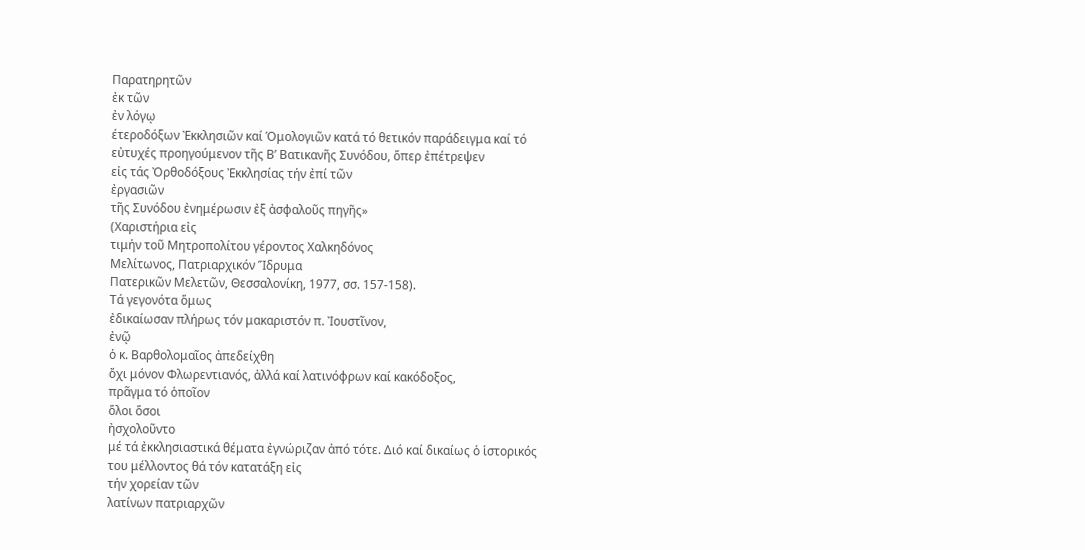Παρατηρητῶν
ἐκ τῶν
ἐν λόγῳ
έτεροδόξων Ἐκκλησιῶν καί Ὁμολογιῶν κατά τό θετικόν παράδειγμα καί τό
εὐτυχές προηγούμενον τῆς Β’ Βατικανῆς Συνόδου, ὅπερ ἐπέτρεψεν
εἰς τάς Ὀρθοδόξους Ἐκκλησίας τήν ἐπί τῶν
ἐργασιῶν
τῆς Συνόδου ἐνημέρωσιν ἐξ ἀσφαλοῦς πηγῆς»
(Χαριστήρια εἰς
τιμήν τοῦ Μητροπολίτου γέροντος Χαλκηδόνος
Μελίτωνος, Πατριαρχικόν Ἵδρυμα
Πατερικῶν Μελετῶν, Θεσσαλονίκη, 1977, σσ. 157-158).
Τά γεγονότα ὅμως
ἐδικαίωσαν πλήρως τόν μακαριστόν π. Ἰουστῖνον,
ἐνῷ
ὁ κ. Βαρθολομαῖος ἀπεδείχθη
ὄχι μόνον Φλωρεντιανός, ἀλλά καί λατινόφρων καί κακόδοξος,
πρᾶγμα τό ὁποῖον
ὅλοι ὅσοι
ἠσχολοῦντο
μέ τά ἐκκλησιαστικά θέματα ἐγνώριζαν ἀπό τότε. Διό καί δικαίως ὁ ἱστορικός
του μέλλοντος θά τόν κατατάξη εἰς
τήν χορείαν τῶν
λατίνων πατριαρχῶν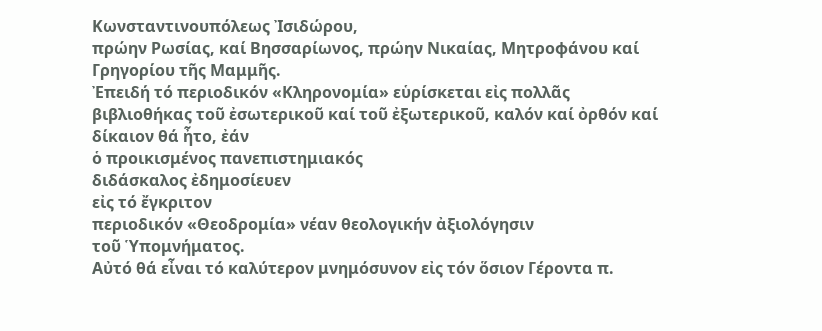Κωνσταντινουπόλεως Ἰσιδώρου,
πρώην Ρωσίας, καί Βησσαρίωνος, πρώην Νικαίας, Μητροφάνου καί Γρηγορίου τῆς Μαμμῆς.
Ἐπειδή τό περιοδικόν «Κληρονομία» εὑρίσκεται εἰς πολλᾶς βιβλιοθήκας τοῦ ἐσωτερικοῦ καί τοῦ ἐξωτερικοῦ, καλόν καί ὀρθόν καί δίκαιον θά ἦτο, ἐάν
ὁ προικισμένος πανεπιστημιακός
διδάσκαλος ἐδημοσίευεν
εἰς τό ἔγκριτον
περιοδικόν «Θεοδρομία» νέαν θεολογικήν ἀξιολόγησιν
τοῦ Ὑπομνήματος.
Αὐτό θά εἶναι τό καλύτερον μνημόσυνον εἰς τόν ὅσιον Γέροντα π.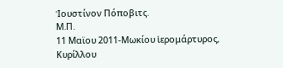Ἰουστίνον Πόποβιτς.
Μ.Π.
11 Μαϊου 2011-Μωκίου ἱερομάρτυρος,
Κυρίλλου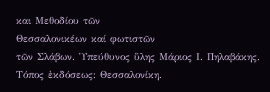και Μεθοδίου τῶν
Θεσσαλονικέων καί φωτιστῶν
τῶν Σλάβων. Ὑπεύθυνος ὕλης Μάριος Ι. Πηλαβάκης. Τόπος ἐκδόσεως: Θεσσαλονίκη.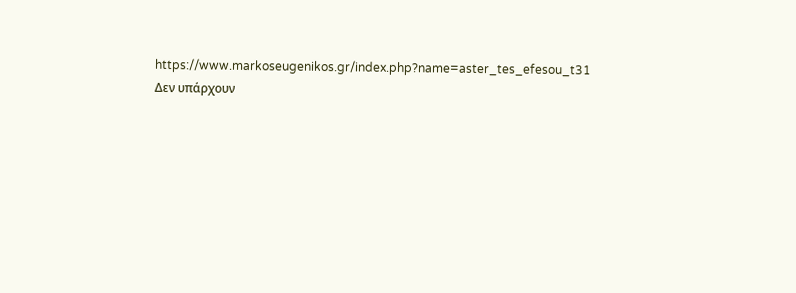https://www.markoseugenikos.gr/index.php?name=aster_tes_efesou_t31
Δεν υπάρχουν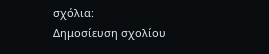σχόλια:
Δημοσίευση σχολίου